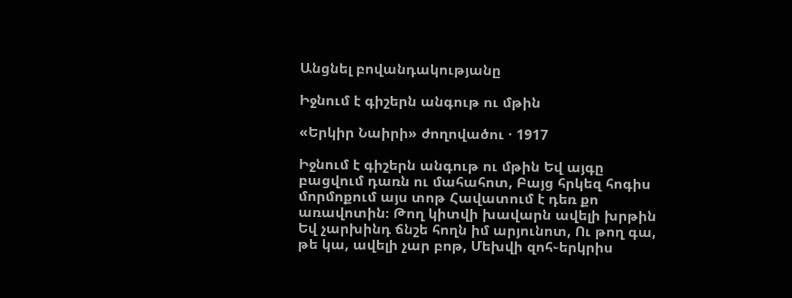Անցնել բովանդակությանը

Իջնում է գիշերն անգութ ու մթին

«Երկիր Նաիրի» ժողովածու · 1917

Իջնում է գիշերն անգութ ու մթին Եվ այգը բացվում դառն ու մահահոտ, Բայց հրկեզ հոգիս մորմոքում այս տոթ Հավատում է դեռ քո առավոտին։ Թող կիտվի խավարն ավելի խրթին Եվ չարխինդ ճնշե հողն իմ արյունոտ, Ու թող գա, թե կա, ավելի չար բոթ, Մեխվի զոհ֊երկրիս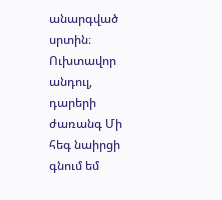անարգված սրտին։ Ուխտավոր անդուլ, դարերի ժառանգ Մի հեգ նաիրցի գնում եմ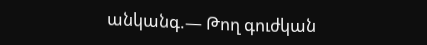անկանգ.— Թող գուժկան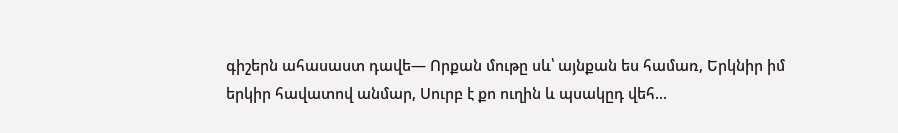գիշերն ահասաստ դավե— Որքան մութը սև՝ այնքան ես համառ, Երկնիր իմ երկիր հավատով անմար, Սուրբ է քո ուղին և պսակըդ վեհ…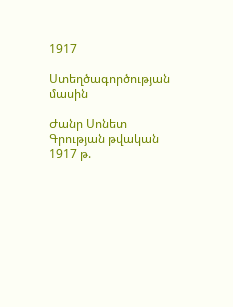1917

Ստեղծագործության մասին

Ժանր Սոնետ
Գրության թվական 1917 թ.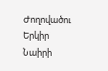Ժողովածու Երկիր Նաիրի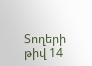Տողերի թիվ 14